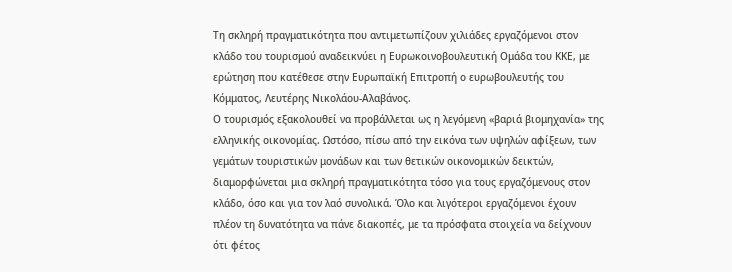Τη σκληρή πραγματικότητα που αντιμετωπίζουν χιλιάδες εργαζόμενοι στον κλάδο του τουρισμού αναδεικνύει η Ευρωκοινοβουλευτική Ομάδα του ΚΚΕ, με ερώτηση που κατέθεσε στην Ευρωπαϊκή Επιτροπή ο ευρωβουλευτής του Κόμματος, Λευτέρης Νικολάου-Αλαβάνος.
Ο τουρισμός εξακολουθεί να προβάλλεται ως η λεγόμενη «βαριά βιομηχανία» της ελληνικής οικονομίας. Ωστόσο, πίσω από την εικόνα των υψηλών αφίξεων, των γεμάτων τουριστικών μονάδων και των θετικών οικονομικών δεικτών, διαμορφώνεται μια σκληρή πραγματικότητα τόσο για τους εργαζόμενους στον κλάδο, όσο και για τον λαό συνολικά. Όλο και λιγότεροι εργαζόμενοι έχουν πλέον τη δυνατότητα να πάνε διακοπές, με τα πρόσφατα στοιχεία να δείχνουν ότι φέτος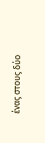ένας στους δύο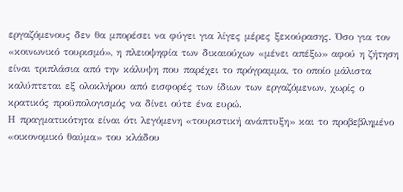εργαζόμενους δεν θα μπορέσει να φύγει για λίγες μέρες ξεκούρασης. Όσο για τον «κοινωνικό τουρισμό», η πλειοψηφία των δικαιούχων «μένει απέξω» αφού η ζήτηση είναι τριπλάσια από την κάλυψη που παρέχει το πρόγραμμα, το οποίο μάλιστα καλύπτεται εξ ολοκλήρου από εισφορές των ίδιων των εργαζόμενων, χωρίς ο κρατικός προϋπολογισμός να δίνει ούτε ένα ευρώ.
Η πραγματικότητα είναι ότι λεγόμενη «τουριστική ανάπτυξη» και το προβεβλημένο «οικονομικό θαύμα» του κλάδου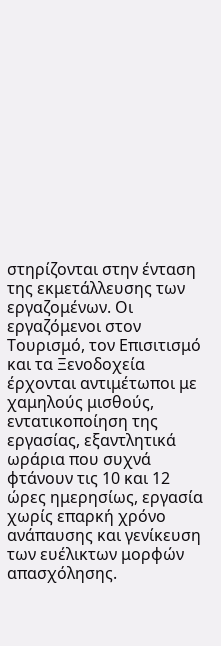στηρίζονται στην ένταση της εκμετάλλευσης των εργαζομένων. Οι εργαζόμενοι στον Τουρισμό, τον Επισιτισμό και τα Ξενοδοχεία έρχονται αντιμέτωποι με χαμηλούς μισθούς, εντατικοποίηση της εργασίας, εξαντλητικά ωράρια που συχνά φτάνουν τις 10 και 12 ώρες ημερησίως, εργασία χωρίς επαρκή χρόνο ανάπαυσης και γενίκευση των ευέλικτων μορφών απασχόλησης.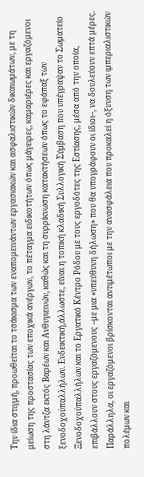Την ίδια στιγμή, προωθείται το τσάκισμα των εναπομεινάντων εργασιακών και ασφαλιστικών δικαιωμάτων, με τη μείωση της προστασίας των εποχικά ανέργων, το πέταγμα ειδικοτήτων όπως μάγειρες, καμαριέρες και εργαζόμενοι στη λάντζα εκτός Βαρέων και Ανθυγιεινών, καθώς και τη συρρίκνωση κατακτήσεων όπως το εφάπαξ των ξενοδοχοϋπαλλήλων. Ενδεικτική,άλλωστε, είναι η τοπική κλαδική Συλλογική Σύμβαση που υπέγραψαν το Σωματείο Ξενοδοχοϋπαλλήλων και το Εργατικό Κέντρο Ρόδου με τους εργοδότες της Εστίασης, μέσα από την οποία, επιβάλλουν στους εργαζόμενους –με μια «υπεύθυνη δήλωση» που θα υπογράφουν οι ίδιοι–, να δουλεύουν επτά μέρες.
Παράλληλα, οι εργαζόμενοι βρίσκονται αντιμέτωποι με την ανασφάλεια που προκαλεί η όξυνση των ιμπεριαλιστικών πολέμων και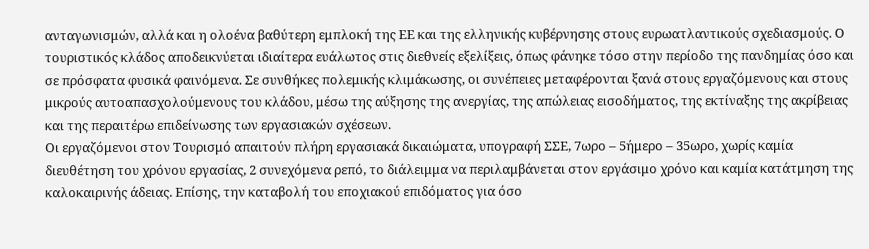ανταγωνισμών, αλλά και η ολοένα βαθύτερη εμπλοκή της ΕΕ και της ελληνικής κυβέρνησης στους ευρωατλαντικούς σχεδιασμούς. Ο τουριστικός κλάδος αποδεικνύεται ιδιαίτερα ευάλωτος στις διεθνείς εξελίξεις, όπως φάνηκε τόσο στην περίοδο της πανδημίας όσο και σε πρόσφατα φυσικά φαινόμενα. Σε συνθήκες πολεμικής κλιμάκωσης, οι συνέπειες μεταφέρονται ξανά στους εργαζόμενους και στους μικρούς αυτοαπασχολούμενους του κλάδου, μέσω της αύξησης της ανεργίας, της απώλειας εισοδήματος, της εκτίναξης της ακρίβειας και της περαιτέρω επιδείνωσης των εργασιακών σχέσεων.
Οι εργαζόμενοι στον Τουρισμό απαιτούν πλήρη εργασιακά δικαιώματα, υπογραφή ΣΣΕ, 7ωρο – 5ήμερο – 35ωρο, χωρίς καμία διευθέτηση του χρόνου εργασίας, 2 συνεχόμενα ρεπό, το διάλειμμα να περιλαμβάνεται στον εργάσιμο χρόνο και καμία κατάτμηση της καλοκαιρινής άδειας. Επίσης, την καταβολή του εποχιακού επιδόματος για όσο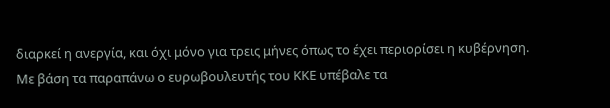διαρκεί η ανεργία, και όχι μόνο για τρεις μήνες όπως το έχει περιορίσει η κυβέρνηση.
Με βάση τα παραπάνω ο ευρωβουλευτής του ΚΚΕ υπέβαλε τα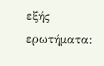εξής ερωτήματα: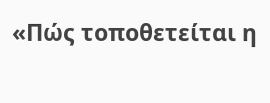«Πώς τοποθετείται η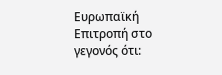Ευρωπαϊκή Επιτροπή στο γεγονός ότι: